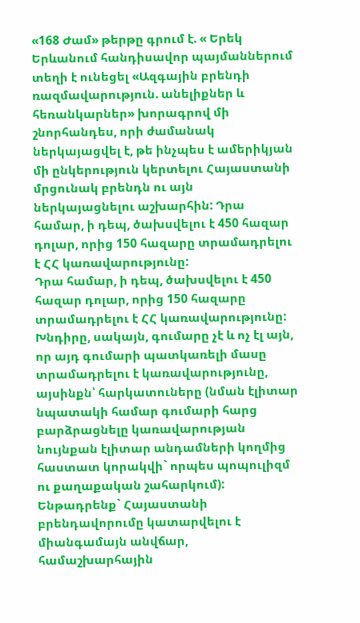«168 Ժամ» թերթը գրում է. « Երեկ Երևանում հանդիսավոր պայմաններում տեղի է ունեցել «Ազգային բրենդի ռազմավարություն. անելիքներ և հեռանկարներ» խորագրով մի շնորհանդես, որի ժամանակ ներկայացվել է, թե ինչպես է ամերիկյան մի ընկերություն կերտելու Հայաստանի մրցունակ բրենդն ու այն ներկայացնելու աշխարհին: Դրա համար, ի դեպ, ծախսվելու է 450 հազար դոլար, որից 150 հազարը տրամադրելու է ՀՀ կառավարությունը:
Դրա համար, ի դեպ, ծախսվելու է 450 հազար դոլար, որից 150 հազարը տրամադրելու է ՀՀ կառավարությունը: Խնդիրը, սակայն, գումարը չէ և ոչ էլ այն, որ այդ գումարի պատկառելի մասը տրամադրելու է կառավարությունը, այսինքն՝ հարկատուները (նման էլիտար նպատակի համար գումարի հարց բարձրացնելը կառավարության նույնքան էլիտար անդամների կողմից հաստատ կորակվի` որպես պոպուլիզմ ու քաղաքական շահարկում): Ենթադրենք` Հայաստանի բրենդավորումը կատարվելու է միանգամայն անվճար, համաշխարհային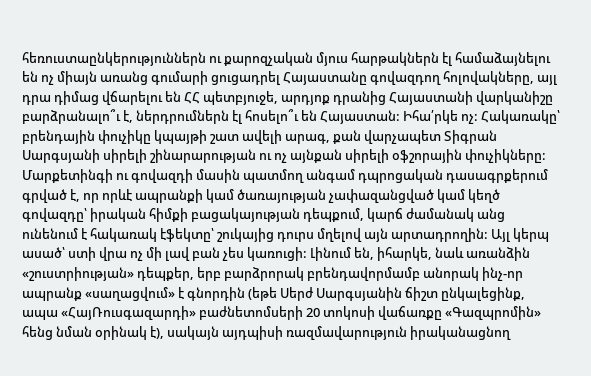հեռուստաընկերություններն ու քարոզչական մյուս հարթակներն էլ համաձայնելու են ոչ միայն առանց գումարի ցուցադրել Հայաստանը գովազդող հոլովակները, այլ դրա դիմաց վճարելու են ՀՀ պետբյուջե, արդյոք դրանից Հայաստանի վարկանիշը բարձրանալո՞ւ է, ներդրումներն էլ հոսելո՞ւ են Հայաստան: Իհա՛րկե ոչ: Հակառակը՝ բրենդային փուչիկը կպայթի շատ ավելի արագ, քան վարչապետ Տիգրան Սարգսյանի սիրելի շինարարության ու ոչ այնքան սիրելի օֆշորային փուչիկները:
Մարքետինգի ու գովազդի մասին պատմող անգամ դպրոցական դասագրքերում գրված է, որ որևէ ապրանքի կամ ծառայության չափազանցված կամ կեղծ գովազդը՝ իրական հիմքի բացակայության դեպքում, կարճ ժամանակ անց ունենում է հակառակ էֆեկտը՝ շուկայից դուրս մղելով այն արտադրողին: Այլ կերպ ասած՝ ստի վրա ոչ մի լավ բան չես կառուցի: Լինում են, իհարկե, նաև առանձին «շուստրիության» դեպքեր, երբ բարձրորակ բրենդավորմամբ անորակ ինչ-որ ապրանք «սաղացվում» է գնորդին (եթե Սերժ Սարգսյանին ճիշտ ընկալեցինք, ապա «ՀայՌուսգազարդի» բաժնետոմսերի 20 տոկոսի վաճառքը «Գազպրոմին» հենց նման օրինակ է), սակայն այդպիսի ռազմավարություն իրականացնող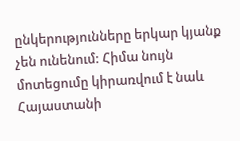ընկերությունները երկար կյանք չեն ունենում: Հիմա նույն մոտեցումը կիրառվում է նաև Հայաստանի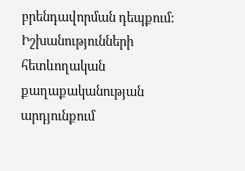բրենդավորման դեպքում: Իշխանությունների հետևողական քաղաքականության արդյունքում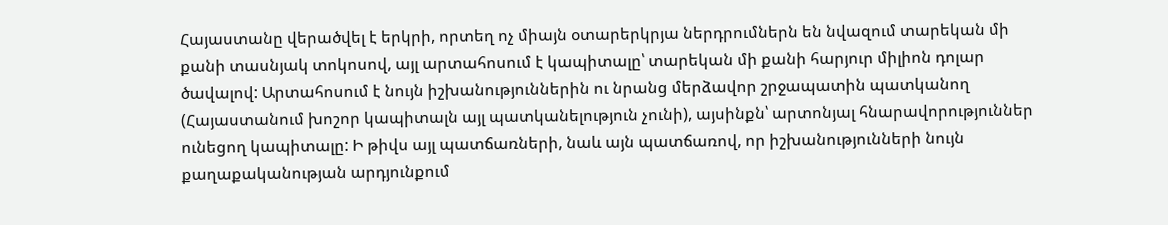Հայաստանը վերածվել է երկրի, որտեղ ոչ միայն օտարերկրյա ներդրումներն են նվազում տարեկան մի քանի տասնյակ տոկոսով, այլ արտահոսում է կապիտալը՝ տարեկան մի քանի հարյուր միլիոն դոլար ծավալով: Արտահոսում է նույն իշխանություններին ու նրանց մերձավոր շրջապատին պատկանող (Հայաստանում խոշոր կապիտալն այլ պատկանելություն չունի), այսինքն՝ արտոնյալ հնարավորություններ ունեցող կապիտալը: Ի թիվս այլ պատճառների, նաև այն պատճառով, որ իշխանությունների նույն քաղաքականության արդյունքում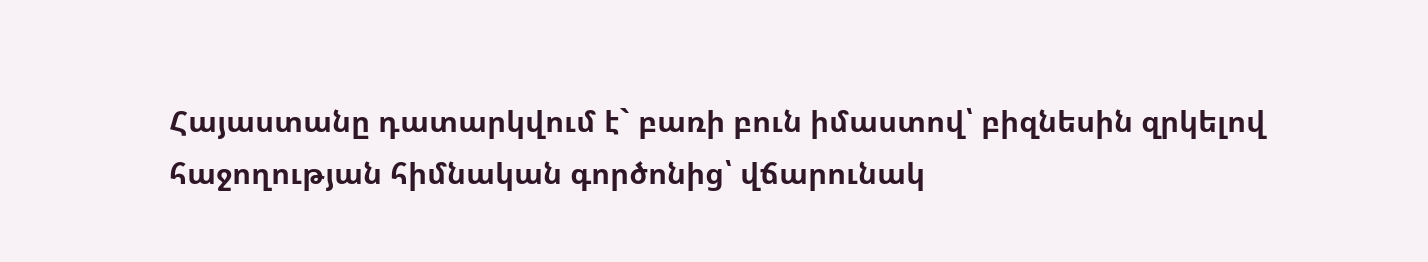Հայաստանը դատարկվում է` բառի բուն իմաստով՝ բիզնեսին զրկելով հաջողության հիմնական գործոնից՝ վճարունակ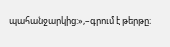պահանջարկից:»,–գրում է թերթը։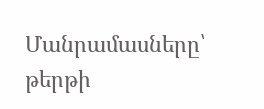Մանրամասները՝ թերթի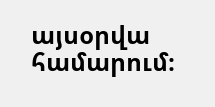այսօրվա համարում։